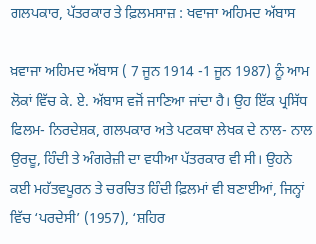ਗਲਪਕਾਰ, ਪੱਤਰਕਾਰ ਤੇ ਫ਼ਿਲਮਸਾਜ਼ : ਖਵਾਜਾ ਅਹਿਮਦ ਅੱਬਾਸ

ਖ਼ਵਾਜਾ ਅਹਿਮਦ ਅੱਬਾਸ ( 7 ਜੂਨ 1914 -1 ਜੂਨ 1987) ਨੂੰ ਆਮ ਲੋਕਾਂ ਵਿੱਚ ਕੇ. ਏ. ਅੱਬਾਸ ਵਜੋਂ ਜਾਣਿਆ ਜਾਂਦਾ ਹੈ। ਉਹ ਇੱਕ ਪ੍ਰਸਿੱਧ ਫਿਲਮ- ਨਿਰਦੇਸ਼ਕ, ਗਲਪਕਾਰ ਅਤੇ ਪਟਕਥਾ ਲੇਖਕ ਦੇ ਨਾਲ- ਨਾਲ ਉਰਦੂ, ਹਿੰਦੀ ਤੇ ਅੰਗਰੇਜ਼ੀ ਦਾ ਵਧੀਆ ਪੱਤਰਕਾਰ ਵੀ ਸੀ। ਉਹਨੇ ਕਈ ਮਹੱਤਵਪੂਰਨ ਤੇ ਚਰਚਿਤ ਹਿੰਦੀ ਫ਼ਿਲਮਾਂ ਵੀ ਬਣਾਈਆਂ, ਜਿਨ੍ਹਾਂ ਵਿੱਚ ‘ਪਰਦੇਸੀ’ (1957), ‘ਸ਼ਹਿਰ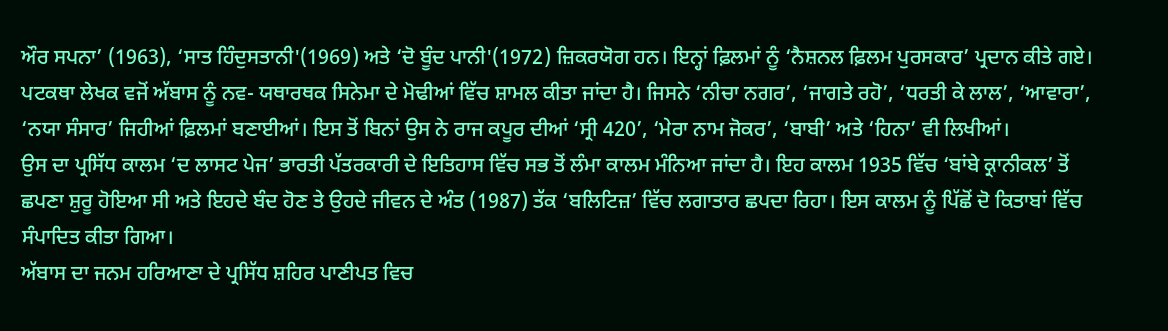ਔਰ ਸਪਨਾ’ (1963), ‘ਸਾਤ ਹਿੰਦੁਸਤਾਨੀ'(1969) ਅਤੇ ‘ਦੋ ਬੂੰਦ ਪਾਨੀ'(1972) ਜ਼ਿਕਰਯੋਗ ਹਨ। ਇਨ੍ਹਾਂ ਫ਼ਿਲਮਾਂ ਨੂੰ ‘ਨੈਸ਼ਨਲ ਫ਼ਿਲਮ ਪੁਰਸਕਾਰ’ ਪ੍ਰਦਾਨ ਕੀਤੇ ਗਏ।
ਪਟਕਥਾ ਲੇਖਕ ਵਜੋਂ ਅੱਬਾਸ ਨੂੰ ਨਵ- ਯਥਾਰਥਕ ਸਿਨੇਮਾ ਦੇ ਮੋਢੀਆਂ ਵਿੱਚ ਸ਼ਾਮਲ ਕੀਤਾ ਜਾਂਦਾ ਹੈ। ਜਿਸਨੇ ‘ਨੀਚਾ ਨਗਰ’, ‘ਜਾਗਤੇ ਰਹੋ’, ‘ਧਰਤੀ ਕੇ ਲਾਲ’, ‘ਆਵਾਰਾ’, ‘ਨਯਾ ਸੰਸਾਰ’ ਜਿਹੀਆਂ ਫ਼ਿਲਮਾਂ ਬਣਾਈਆਂ। ਇਸ ਤੋਂ ਬਿਨਾਂ ਉਸ ਨੇ ਰਾਜ ਕਪੂਰ ਦੀਆਂ ‘ਸ੍ਰੀ 420’, ‘ਮੇਰਾ ਨਾਮ ਜੋਕਰ’, ‘ਬਾਬੀ’ ਅਤੇ ‘ਹਿਨਾ’ ਵੀ ਲਿਖੀਆਂ।
ਉਸ ਦਾ ਪ੍ਰਸਿੱਧ ਕਾਲਮ ‘ਦ ਲਾਸਟ ਪੇਜ’ ਭਾਰਤੀ ਪੱਤਰਕਾਰੀ ਦੇ ਇਤਿਹਾਸ ਵਿੱਚ ਸਭ ਤੋਂ ਲੰਮਾ ਕਾਲਮ ਮੰਨਿਆ ਜਾਂਦਾ ਹੈ। ਇਹ ਕਾਲਮ 1935 ਵਿੱਚ ‘ਬਾਂਬੇ ਕ੍ਰਾਨੀਕਲ’ ਤੋਂ ਛਪਣਾ ਸ਼ੁਰੂ ਹੋਇਆ ਸੀ ਅਤੇ ਇਹਦੇ ਬੰਦ ਹੋਣ ਤੇ ਉਹਦੇ ਜੀਵਨ ਦੇ ਅੰਤ (1987) ਤੱਕ ‘ਬਲਿਟਿਜ਼’ ਵਿੱਚ ਲਗਾਤਾਰ ਛਪਦਾ ਰਿਹਾ। ਇਸ ਕਾਲਮ ਨੂੰ ਪਿੱਛੋਂ ਦੋ ਕਿਤਾਬਾਂ ਵਿੱਚ ਸੰਪਾਦਿਤ ਕੀਤਾ ਗਿਆ।
ਅੱਬਾਸ ਦਾ ਜਨਮ ਹਰਿਆਣਾ ਦੇ ਪ੍ਰਸਿੱਧ ਸ਼ਹਿਰ ਪਾਣੀਪਤ ਵਿਚ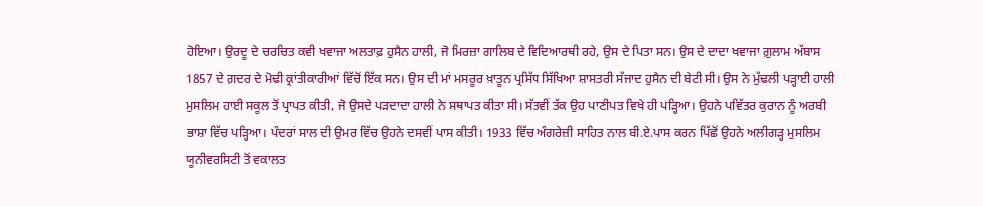ਹੋਇਆ। ਉਰਦੂ ਦੇ ਚਰਚਿਤ ਕਵੀ ਖਵਾਜਾ ਅਲਤਾਫ਼ ਹੁਸੈਨ ਹਾਲੀ, ਜੋ ਮਿਰਜ਼ਾ ਗਾਲਿਬ ਦੇ ਵਿਦਿਆਰਥੀ ਰਹੇ, ਉਸ ਦੇ ਪਿਤਾ ਸਨ। ਉਸ ਦੇ ਦਾਦਾ ਖਵਾਜਾ ਗ਼ੁਲਾਮ ਅੱਬਾਸ 1857 ਦੇ ਗ਼ਦਰ ਦੇ ਮੋਢੀ ਕ੍ਰਾਂਤੀਕਾਰੀਆਂ ਵਿੱਚੋਂ ਇੱਕ ਸਨ। ਉਸ ਦੀ ਮਾਂ ਮਸਰੂਰ ਖ਼ਾਤੂਨ ਪ੍ਰਸਿੱਧ ਸਿੱਖਿਆ ਸ਼ਾਸਤਰੀ ਸੱਜਾਦ ਹੁਸੈਨ ਦੀ ਬੇਟੀ ਸੀ। ਉਸ ਨੇ ਮੁੱਢਲੀ ਪੜ੍ਹਾਈ ਹਾਲੀ ਮੁਸਲਿਮ ਹਾਈ ਸਕੂਲ ਤੋਂ ਪ੍ਰਾਪਤ ਕੀਤੀ, ਜੋ ਉਸਦੇ ਪੜਦਾਦਾ ਹਾਲੀ ਨੇ ਸਥਾਪਤ ਕੀਤਾ ਸੀ। ਸੱਤਵੀਂ ਤੱਕ ਉਹ ਪਾਣੀਪਤ ਵਿਖੇ ਹੀ ਪੜ੍ਹਿਆ। ਉਹਨੇ ਪਵਿੱਤਰ ਕੁਰਾਨ ਨੂੰ ਅਰਬੀ ਭਾਸ਼ਾ ਵਿੱਚ ਪੜ੍ਹਿਆ। ਪੰਦਰਾਂ ਸਾਲ ਦੀ ਉਮਰ ਵਿੱਚ ਉਹਨੇ ਦਸਵੀਂ ਪਾਸ ਕੀਤੀ। 1933 ਵਿੱਚ ਅੰਗਰੇਜ਼ੀ ਸਾਹਿਤ ਨਾਲ ਬੀ.ਏ.ਪਾਸ ਕਰਨ ਪਿੱਛੋਂ ਉਹਨੇ ਅਲੀਗੜ੍ਹ ਮੁਸਲਿਮ ਯੂਨੀਵਰਸਿਟੀ ਤੋਂ ਵਕਾਲਤ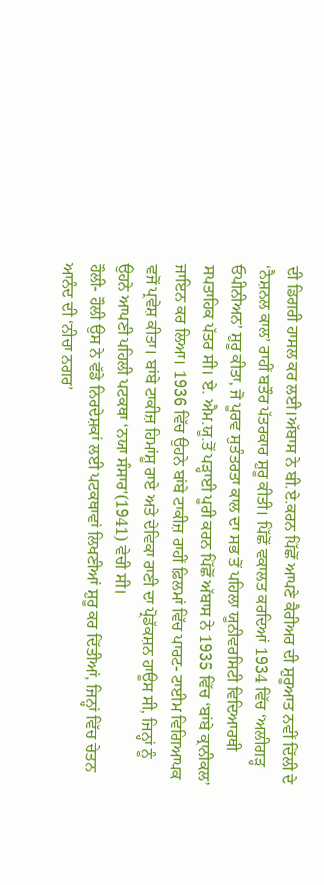ਦੀ ਡਿਗਰੀ ਹਾਸਲ ਕਰ ਲਈ।ਅੱਬਾਸ ਨੇ ਬੀ.ਏ.ਕਰਨ ਪਿੱਛੋਂ ਆਪਣੇ ਕੈਰੀਅਰ ਦੀ ਸ਼ੁਰੂਆਤ ਨਵੀਂ ਦਿੱਲੀ ਦੇ ‘ਨੈਸ਼ਨਲ ਕਾਲ’ ਰਾਹੀਂ ਬਤੌਰ ਪੱਤਰਕਾਰ ਸ਼ੁਰੂ ਕੀਤੀ। ਪਿੱਛੋਂ ਵਕਾਲਤ ਕਰਦਿਆਂ 1934 ਵਿੱਚ ‘ਅਲੀਗੜ੍ਹ ਓਪੀਨੀਅਨ’ ਸ਼ੁਰੂ ਕੀਤਾ, ਜੋ ਪੂਰਵ ਸੁਤੰਤਰਤਾ ਕਾਲ ਦਾ ਸਭ ਤੋਂ ਪਹਿਲਾ ਯੂਨੀਵਰਸਿਟੀ ਵਿਦਿਆਰਥੀ ਸਪਤਾਹਿਕ ਪੱਤਰ ਸੀ। ਏ. ਐਮ.ਯੂ.ਤੋਂ ਪੜ੍ਹਾਈ ਪੂਰੀ ਕਰਨ ਪਿੱਛੋਂ ਅੱਬਾਸ ਨੇ 1935 ਵਿੱਚ ‘ਬਾਂਬੇ ਕ੍ਰਾਨੀਕਲ’ ਜਾਇਨ ਕਰ ਲਿਆ। 1936 ਵਿੱਚ ਉਹਨੇ ਬਾਂਬੇ ਟਾਕੀਜ਼ ਰਾਹੀਂ ਫ਼ਿਲਮਾਂ ਵਿੱਚ ਪਾਰਟ- ਟਾਈਮ ਵਿਗਿਆਪਕ ਵਜੋਂ ਪ੍ਰਵੇਸ਼ ਕੀਤਾ। ਬਾਂਬੇ ਟਾਕੀਜ਼ ਹਿਮਾਂਸ਼ੂ ਰਾਏ ਅਤੇ ਦੇਵਿਕਾ ਰਾਣੀ ਦਾ ਪ੍ਰੋਡੱਕਸ਼ਨ ਹਾਊਸ ਸੀ, ਜਿਨ੍ਹਾਂ ਨੂੰ ਉਹਨੇ ਆਪਣੀ ਪਹਿਲੀ ਪਟਕਥਾ ‘ਨਯਾ ਸੰਸਾਰ'(1941) ਵੇਚੀ ਸੀ।
ਹੌਲੀ- ਹੌਲੀ ਉਸ ਨੇ ਵੱਡੇ ਨਿਰਦੇਸ਼ਕਾਂ ਲਈ ਪਟਕਥਾਵਾਂ ਲਿਖਣੀਆਂ ਸ਼ੁਰੂ ਕਰ ਦਿੱਤੀਆਂ, ਜਿਨ੍ਹਾਂ ਵਿੱਚ ਚੇਤਨ ਆਨੰਦ ਦੀ ‘ਨੀਚਾ ਨਗਰ’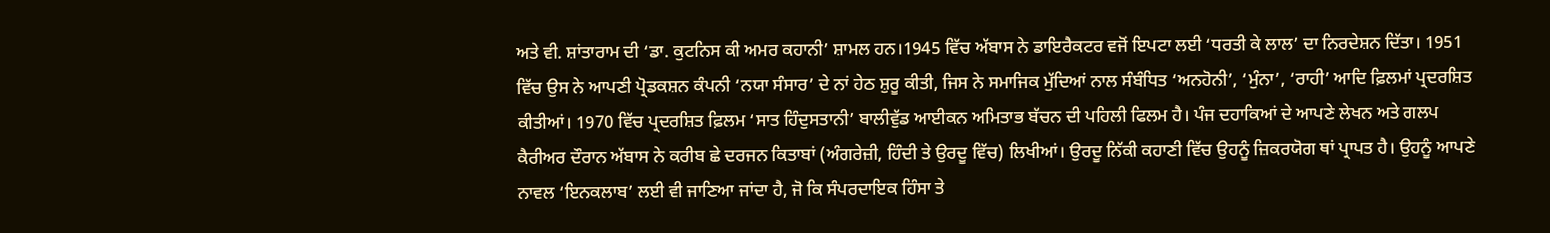ਅਤੇ ਵੀ. ਸ਼ਾਂਤਾਰਾਮ ਦੀ ‘ਡਾ. ਕੁਟਨਿਸ ਕੀ ਅਮਰ ਕਹਾਨੀ’ ਸ਼ਾਮਲ ਹਨ।1945 ਵਿੱਚ ਅੱਬਾਸ ਨੇ ਡਾਇਰੈਕਟਰ ਵਜੋਂ ਇਪਟਾ ਲਈ ‘ਧਰਤੀ ਕੇ ਲਾਲ’ ਦਾ ਨਿਰਦੇਸ਼ਨ ਦਿੱਤਾ। 1951 ਵਿੱਚ ਉਸ ਨੇ ਆਪਣੀ ਪ੍ਰੋਡਕਸ਼ਨ ਕੰਪਨੀ ‘ਨਯਾ ਸੰਸਾਰ’ ਦੇ ਨਾਂ ਹੇਠ ਸ਼ੁਰੂ ਕੀਤੀ, ਜਿਸ ਨੇ ਸਮਾਜਿਕ ਮੁੱਦਿਆਂ ਨਾਲ ਸੰਬੰਧਿਤ ‘ਅਨਹੋਨੀ’, ‘ਮੁੰਨਾ’, ‘ਰਾਹੀ’ ਆਦਿ ਫ਼ਿਲਮਾਂ ਪ੍ਰਦਰਸ਼ਿਤ ਕੀਤੀਆਂ। 1970 ਵਿੱਚ ਪ੍ਰਦਰਸ਼ਿਤ ਫ਼ਿਲਮ ‘ਸਾਤ ਹਿੰਦੁਸਤਾਨੀ’ ਬਾਲੀਵੁੱਡ ਆਈਕਨ ਅਮਿਤਾਭ ਬੱਚਨ ਦੀ ਪਹਿਲੀ ਫਿਲਮ ਹੈ। ਪੰਜ ਦਹਾਕਿਆਂ ਦੇ ਆਪਣੇ ਲੇਖਨ ਅਤੇ ਗਲਪ ਕੈਰੀਅਰ ਦੌਰਾਨ ਅੱਬਾਸ ਨੇ ਕਰੀਬ ਛੇ ਦਰਜਨ ਕਿਤਾਬਾਂ (ਅੰਗਰੇਜ਼ੀ, ਹਿੰਦੀ ਤੇ ਉਰਦੂ ਵਿੱਚ) ਲਿਖੀਆਂ। ਉਰਦੂ ਨਿੱਕੀ ਕਹਾਣੀ ਵਿੱਚ ਉਹਨੂੰ ਜ਼ਿਕਰਯੋਗ ਥਾਂ ਪ੍ਰਾਪਤ ਹੈ। ਉਹਨੂੰ ਆਪਣੇ ਨਾਵਲ ‘ਇਨਕਲਾਬ’ ਲਈ ਵੀ ਜਾਣਿਆ ਜਾਂਦਾ ਹੈ, ਜੋ ਕਿ ਸੰਪਰਦਾਇਕ ਹਿੰਸਾ ਤੇ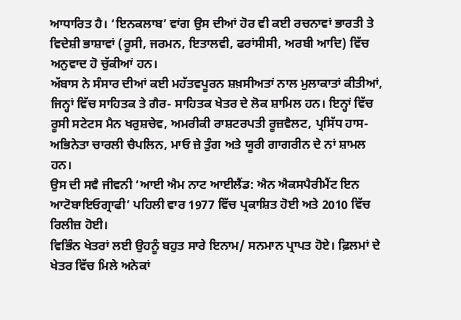ਆਧਾਰਿਤ ਹੈ। ‘ਇਨਕਲਾਬ’ ਵਾਂਗ ਉਸ ਦੀਆਂ ਹੋਰ ਵੀ ਕਈ ਰਚਨਾਵਾਂ ਭਾਰਤੀ ਤੇ ਵਿਦੇਸ਼ੀ ਭਾਸ਼ਾਵਾਂ (ਰੂਸੀ, ਜਰਮਨ, ਇਤਾਲਵੀ, ਫਰਾਂਸੀਸੀ, ਅਰਬੀ ਆਦਿ) ਵਿੱਚ ਅਨੁਵਾਦ ਹੋ ਚੁੱਕੀਆਂ ਹਨ।
ਅੱਬਾਸ ਨੇ ਸੰਸਾਰ ਦੀਆਂ ਕਈ ਮਹੱਤਵਪੂਰਨ ਸ਼ਖ਼ਸੀਅਤਾਂ ਨਾਲ ਮੁਲਾਕਾਤਾਂ ਕੀਤੀਆਂ, ਜਿਨ੍ਹਾਂ ਵਿੱਚ ਸਾਹਿਤਕ ਤੇ ਗੈਰ- ਸਾਹਿਤਕ ਖੇਤਰ ਦੇ ਲੋਕ ਸ਼ਾਮਿਲ ਹਨ। ਇਨ੍ਹਾਂ ਵਿੱਚ ਰੂਸੀ ਸਟੇਟਸ ਮੈਨ ਖਰੁਸ਼ਚੇਵ, ਅਮਰੀਕੀ ਰਾਸ਼ਟਰਪਤੀ ਰੂਜ਼ਵੈਲਟ, ਪ੍ਰਸਿੱਧ ਹਾਸ- ਅਭਿਨੇਤਾ ਚਾਰਲੀ ਚੈਪਲਿਨ, ਮਾਓ ਜ਼ੇ ਤੁੰਗ ਅਤੇ ਯੂਰੀ ਗਾਗਰੀਨ ਦੇ ਨਾਂ ਸ਼ਾਮਲ ਹਨ।
ਉਸ ਦੀ ਸਵੈ ਜੀਵਨੀ ‘ਆਈ ਐਮ ਨਾਟ ਆਈਲੈਂਡ: ਐਨ ਐਕਸਪੈਰੀਮੈਂਟ ਇਨ ਆਟੋਬਾਇਓਗ੍ਰਾਫੀ’ ਪਹਿਲੀ ਵਾਰ 1977 ਵਿੱਚ ਪ੍ਰਕਾਸ਼ਿਤ ਹੋਈ ਅਤੇ 2010 ਵਿੱਚ ਰਿਲੀਜ਼ ਹੋਈ।
ਵਿਭਿੰਨ ਖੇਤਰਾਂ ਲਈ ਉਹਨੂੰ ਬਹੁਤ ਸਾਰੇ ਇਨਾਮ/ ਸਨਮਾਨ ਪ੍ਰਾਪਤ ਹੋਏ। ਫ਼ਿਲਮਾਂ ਦੇ ਖੇਤਰ ਵਿੱਚ ਮਿਲੇ ਅਨੇਕਾਂ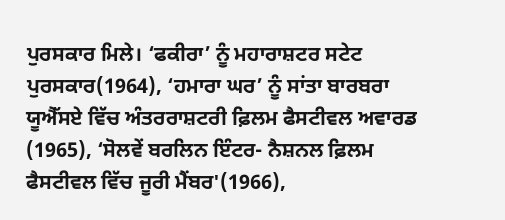ਪੁਰਸਕਾਰ ਮਿਲੇ। ‘ਫਕੀਰਾ’ ਨੂੰ ਮਹਾਰਾਸ਼ਟਰ ਸਟੇਟ ਪੁਰਸਕਾਰ(1964), ‘ਹਮਾਰਾ ਘਰ’ ਨੂੰ ਸਾਂਤਾ ਬਾਰਬਰਾ ਯੂਐੱਸਏ ਵਿੱਚ ਅੰਤਰਰਾਸ਼ਟਰੀ ਫ਼ਿਲਮ ਫੈਸਟੀਵਲ ਅਵਾਰਡ (1965), ‘ਸੋਲਵੇਂ ਬਰਲਿਨ ਇੰਟਰ- ਨੈਸ਼ਨਲ ਫ਼ਿਲਮ ਫੈਸਟੀਵਲ ਵਿੱਚ ਜੂਰੀ ਮੈਂਬਰ'(1966),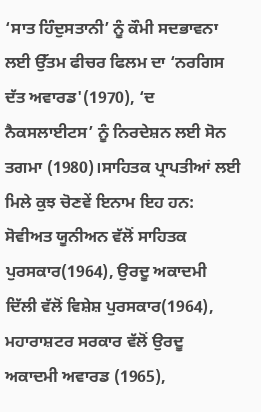‘ਸਾਤ ਹਿੰਦੁਸਤਾਨੀ’ ਨੂੰ ਕੌਮੀ ਸਦਭਾਵਨਾ ਲਈ ਉੱਤਮ ਫੀਚਰ ਫਿਲਮ ਦਾ ‘ਨਰਗਿਸ ਦੱਤ ਅਵਾਰਡ'(1970), ‘ਦ ਨੈਕਸਲਾਈਟਸ’ ਨੂੰ ਨਿਰਦੇਸ਼ਨ ਲਈ ਸੋਨ ਤਗਮਾ (1980)।ਸਾਹਿਤਕ ਪ੍ਰਾਪਤੀਆਂ ਲਈ ਮਿਲੇ ਕੁਝ ਚੋਣਵੇਂ ਇਨਾਮ ਇਹ ਹਨ: ਸੋਵੀਅਤ ਯੂਨੀਅਨ ਵੱਲੋਂ ਸਾਹਿਤਕ ਪੁਰਸਕਾਰ(1964), ਉਰਦੂ ਅਕਾਦਮੀ ਦਿੱਲੀ ਵੱਲੋਂ ਵਿਸ਼ੇਸ਼ ਪੁਰਸਕਾਰ(1964), ਮਹਾਰਾਸ਼ਟਰ ਸਰਕਾਰ ਵੱਲੋਂ ਉਰਦੂ ਅਕਾਦਮੀ ਅਵਾਰਡ (1965),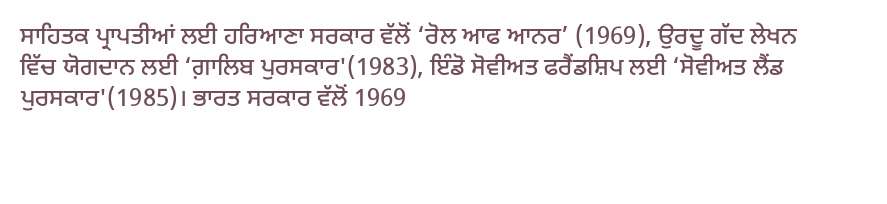ਸਾਹਿਤਕ ਪ੍ਰਾਪਤੀਆਂ ਲਈ ਹਰਿਆਣਾ ਸਰਕਾਰ ਵੱਲੋਂ ‘ਰੋਲ ਆਫ ਆਨਰ’ (1969), ਉਰਦੂ ਗੱਦ ਲੇਖਨ ਵਿੱਚ ਯੋਗਦਾਨ ਲਈ ‘ਗ਼ਾਲਿਬ ਪੁਰਸਕਾਰ'(1983), ਇੰਡੋ ਸੋਵੀਅਤ ਫਰੈਂਡਸ਼ਿਪ ਲਈ ‘ਸੋਵੀਅਤ ਲੈਂਡ ਪੁਰਸਕਾਰ'(1985)। ਭਾਰਤ ਸਰਕਾਰ ਵੱਲੋਂ 1969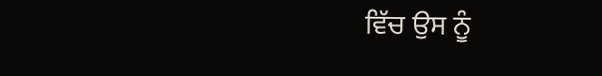ਵਿੱਚ ਉਸ ਨੂੰ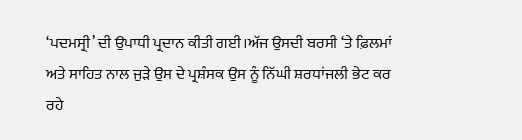‘ਪਦਮਸ੍ਰੀ’ ਦੀ ਉਪਾਧੀ ਪ੍ਰਦਾਨ ਕੀਤੀ ਗਈ।ਅੱਜ ਉਸਦੀ ਬਰਸੀ ‘ਤੇ ਫ਼ਿਲਮਾਂ ਅਤੇ ਸਾਹਿਤ ਨਾਲ ਜੁੜੇ ਉਸ ਦੇ ਪ੍ਰਸ਼ੰਸਕ ਉਸ ਨੂੰ ਨਿੱਘੀ ਸ਼ਰਧਾਂਜਲੀ ਭੇਟ ਕਰ ਰਹੇ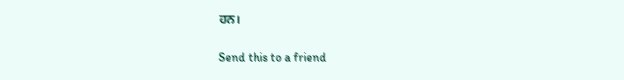ਹਨ।

Send this to a friend